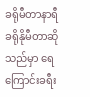ခရိုမီတာနာရီ
ခရိုနိုမီတာဆိုသည်မှာ ရေကြောင်းခရီး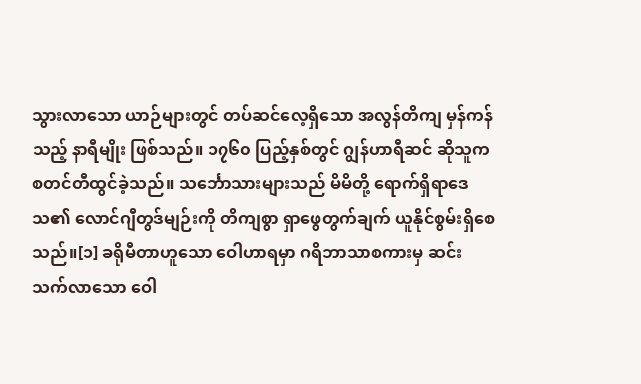သွားလာသော ယာဉ်များတွင် တပ်ဆင်လေ့ရှိသော အလွန်တိကျ မှန်ကန်သည့် နာရီမျိုး ဖြစ်သည်။ ၁၇၆၀ ပြည့်နှစ်တွင် ဂျွန်ဟာရီဆင် ဆိုသူက စတင်တီထွင်ခဲ့သည်။ သင်္ဘောသားများသည် မိမိတို့ ရောက်ရှိရာဒေသ၏ လောင်ဂျီတွဒ်မျဉ်းကို တိကျစွာ ရှာဖွေတွက်ချက် ယူနိုင်စွမ်းရှိစေသည်။[၁] ခရိုမီတာဟူသော ဝေါဟာရမှာ ဂရိဘာသာစကားမှ ဆင်းသက်လာသော ဝေါ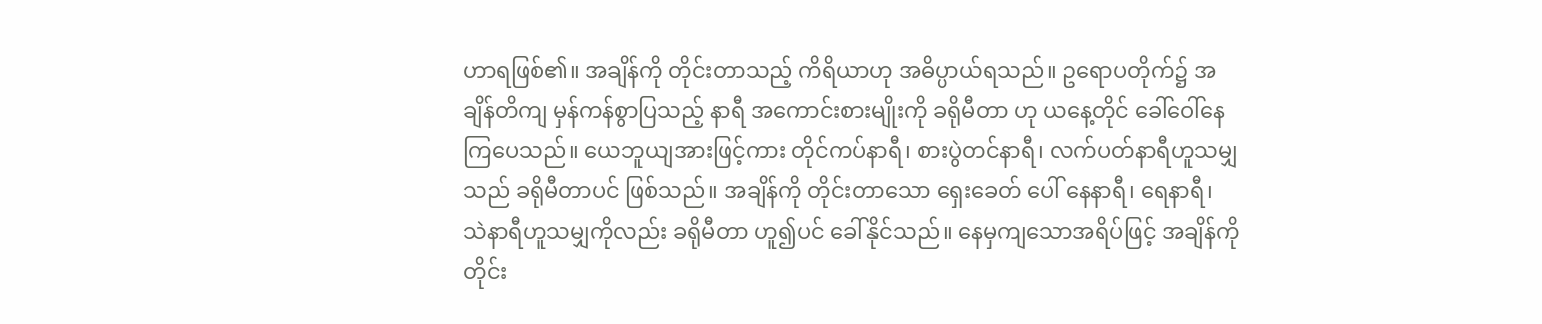ဟာရဖြစ်၏။ အချိန်ကို တိုင်းတာသည့် ကိရိယာဟု အဓိပ္ပာယ်ရသည်။ ဥရောပတိုက်၌ အချိန်တိကျ မှန်ကန်စွာပြသည့် နာရီ အကောင်းစားမျိုးကို ခရိုမီတာ ဟု ယနေ့တိုင် ခေါ်ဝေါ်နေကြပေသည်။ ယေဘူယျအားဖြင့်ကား တိုင်ကပ်နာရီ၊ စားပွဲတင်နာရီ၊ လက်ပတ်နာရီဟူသမျှသည် ခရိုမီတာပင် ဖြစ်သည်။ အချိန်ကို တိုင်းတာသော ရှေးခေတ် ပေါ် နေနာရီ၊ ရေနာရီ၊ သဲနာရီဟူသမျှကိုလည်း ခရိုမီတာ ဟူ၍ပင် ခေါ်နိုင်သည်။ နေမှကျသောအရိပ်ဖြင့် အချိန်ကို တိုင်း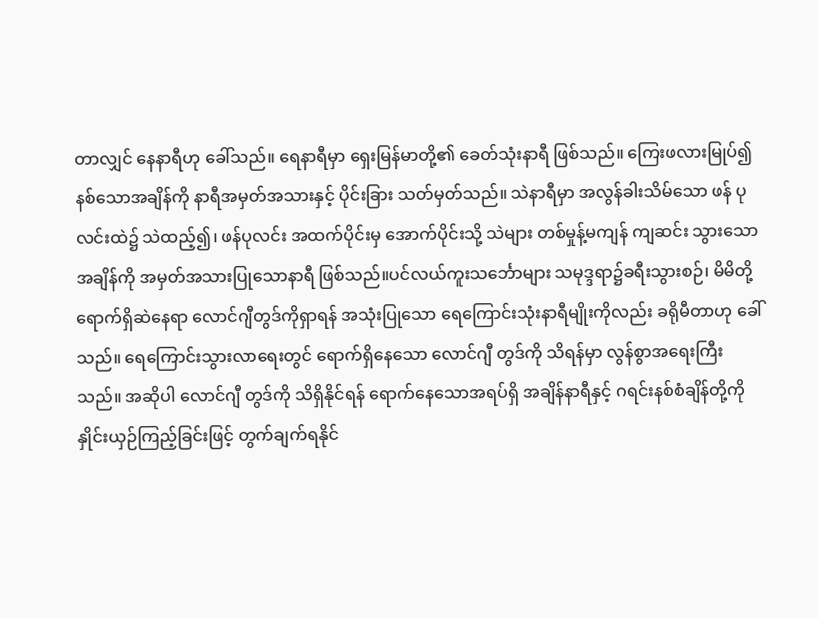တာလျှင် နေနာရီဟု ခေါ်သည်။ ရေနာရီမှာ ရှေးမြန်မာတို့၏ ခေတ်သုံးနာရီ ဖြစ်သည်။ ကြေးဖလားမြုပ်၍ နစ်သောအချိန်ကို နာရီအမှတ်အသားနှင့် ပိုင်းခြား သတ်မှတ်သည်။ သဲနာရီမှာ အလွန်ခါးသိမ်သော ဖန် ပုလင်းထဲ၌ သဲထည့်၍၊ ဖန်ပုလင်း အထက်ပိုင်းမှ အောက်ပိုင်းသို့ သဲများ တစ်မှုန့်မကျန် ကျဆင်း သွားသောအချိန်ကို အမှတ်အသားပြုသောနာရီ ဖြစ်သည်။ပင်လယ်ကူးသင်္ဘောများ သမုဒ္ဒရာ၌ခရီးသွားစဉ်၊ မိမိတို့ ရောက်ရှိဆဲနေရာ လောင်ဂျီတွဒ်ကိုရှာရန် အသုံးပြုသော ရေကြောင်းသုံးနာရီမျိုးကိုလည်း ခရိုမီတာဟု ခေါ်သည်။ ရေကြောင်းသွားလာရေးတွင် ရောက်ရှိနေသော လောင်ဂျီ တွဒ်ကို သိရန်မှာ လွန်စွာအရေးကြီးသည်။ အဆိုပါ လောင်ဂျီ တွဒ်ကို သိရှိနိုင်ရန် ရောက်နေသောအရပ်ရှိ အချိန်နာရီနှင့် ဂရင်းနစ်စံချိန်တို့ကို နှိုင်းယှဉ်ကြည့်ခြင်းဖြင့် တွက်ချက်ရနိုင်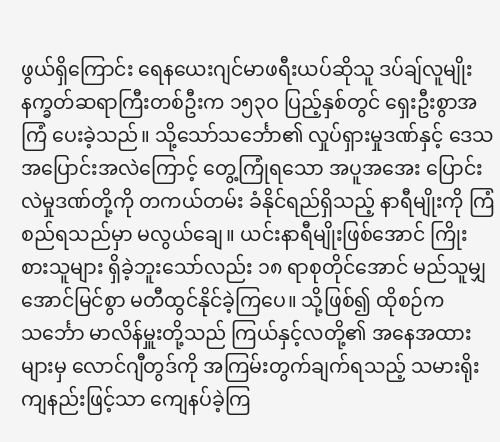ဖွယ်ရှိကြောင်း ရေနယေးဂျင်မာဖရီးယပ်ဆိုသူ ဒပ်ချ်လူမျိုး နက္ခတ်ဆရာကြီးတစ်ဦးက ၁၅၃ဝ ပြည့်နှစ်တွင် ရှေးဦးစွာအကြံ ပေးခဲ့သည်။ သို့သော်သင်္ဘော၏ လှုပ်ရှားမှုဒဏ်နှင့် ဒေသ အပြောင်းအလဲကြောင့် တွေ့ကြုံရသော အပူအအေး ပြောင်းလဲမှုဒဏ်တို့ကို တကယ်တမ်း ခံနိုင်ရည်ရှိသည့် နာရီမျိုးကို ကြံစည်ရသည်မှာ မလွယ်ချေ။ ယင်းနာရီမျိုးဖြစ်အောင် ကြိုးစားသူများ ရှိခဲ့ဘူးသော်လည်း ၁၈ ရာစုတိုင်အောင် မည်သူမျှ အောင်မြင်စွာ မတီထွင်နိုင်ခဲ့ကြပေ။ သို့ဖြစ်၍ ထိုစဉ်က သင်္ဘော မာလိန်မှူးတို့သည် ကြယ်နှင့်လတို့၏ အနေအထားများမှ လောင်ဂျီတွဒ်ကို အကြမ်းတွက်ချက်ရသည့် သမားရိုးကျနည်းဖြင့်သာ ကျေနပ်ခဲ့ကြ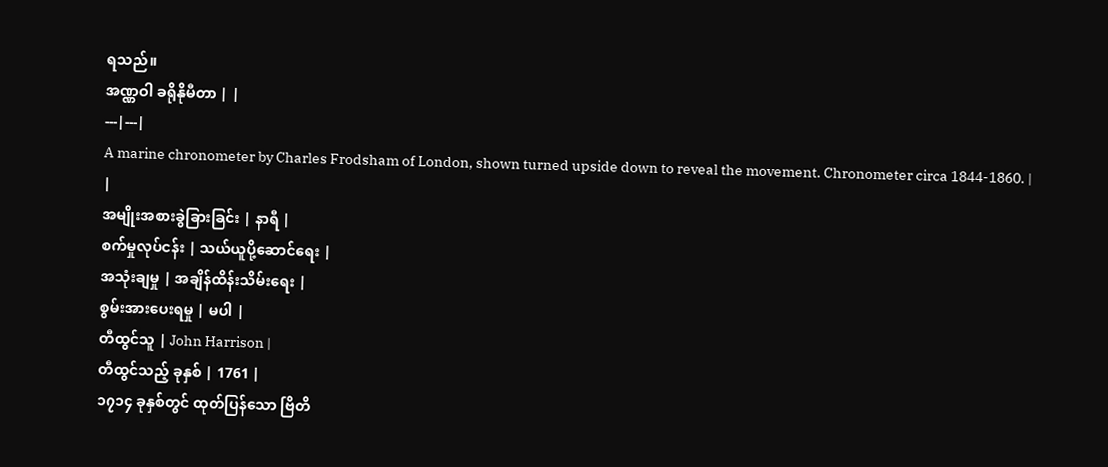ရသည်။
အဏ္ဏဝါ ခရိုနိုမီတာ | |
---|---|
A marine chronometer by Charles Frodsham of London, shown turned upside down to reveal the movement. Chronometer circa 1844-1860. | |
အမျိုးအစားခွဲခြားခြင်း | နာရီ |
စက်မှုလုပ်ငန်း | သယ်ယူပို့ဆောင်ရေး |
အသုံးချမှု | အချိန်ထိန်းသိမ်းရေး |
စွမ်းအားပေးရမှု | မပါ |
တီထွင်သူ | John Harrison |
တီထွင်သည့် ခုနှစ် | 1761 |
၁၇၁၄ ခုနှစ်တွင် ထုတ်ပြန်သော ဗြိတိ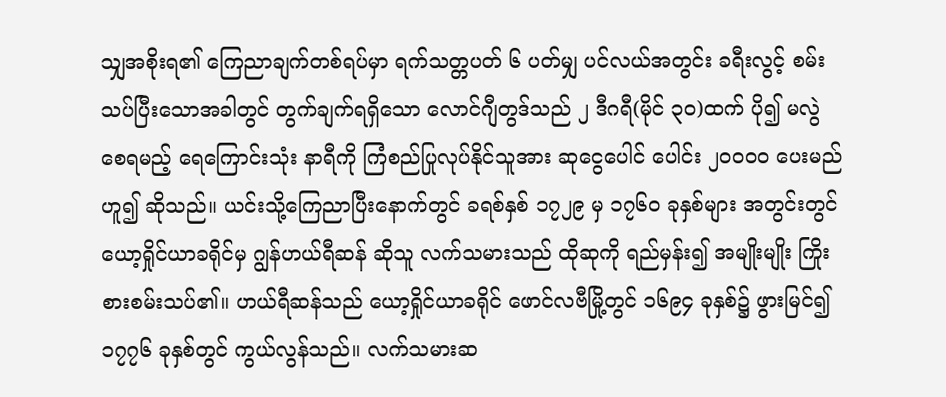သျှအစိုးရ၏ ကြေညာချက်တစ်ရပ်မှာ ရက်သတ္တပတ် ၆ ပတ်မျှ ပင်လယ်အတွင်း ခရီးလွင့် စမ်းသပ်ပြီးသောအခါတွင် တွက်ချက်ရရှိသော လောင်ဂျီတွဒ်သည် ၂ ဒီဂရီ(မိုင် ၃ဝ)ထက် ပို၍ မလွဲစေရမည့် ရေကြောင်းသုံး နာရီကို ကြံစည်ပြုလုပ်နိုင်သူအား ဆုငွေပေါင် ပေါင်း ၂ဝဝဝဝ ပေးမည်ဟူ၍ ဆိုသည်။ ယင်းသို့ကြေညာပြီးနောက်တွင် ခရစ်နှစ် ၁၇၂၉ မှ ၁၇၆ဝ ခုနှစ်များ အတွင်းတွင် ယော့ရှိုင်ယာခရိုင်မှ ဂျွန်ဟယ်ရီဆန် ဆိုသူ လက်သမားသည် ထိုဆုကို ရည်မှန်း၍ အမျိုးမျိုး ကြိုးစားစမ်းသပ်၏။ ဟယ်ရီဆန်သည် ယော့ရှိုင်ယာခရိုင် ဖောင်လဗီမြို့တွင် ၁၆၉၄ ခုနှစ်၌ ဖွားမြင်၍ ၁၇၇၆ ခုနှစ်တွင် ကွယ်လွန်သည်။ လက်သမားဆ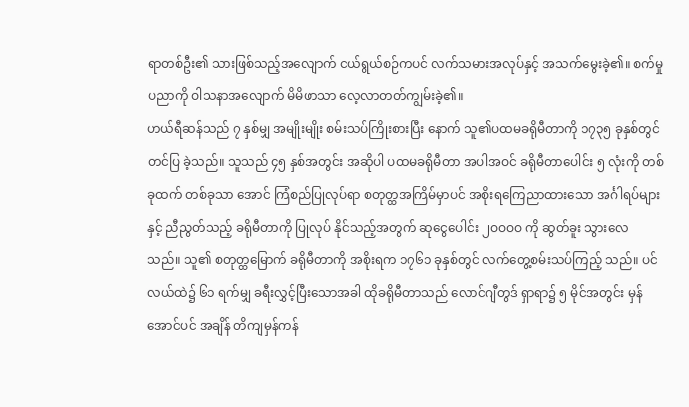ရာတစ်ဦး၏ သားဖြစ်သည့်အလျောက် ငယ်ရွယ်စဉ်ကပင် လက်သမားအလုပ်နှင့် အသက်မွေးခဲ့၏။ စက်မှုပညာကို ဝါသနာအလျောက် မိမိဖာသာ လေ့လာတတ်ကျွမ်းခဲ့၏။
ဟယ်ရီဆန်သည် ၇ နှစ်မျှ အမျိုးမျိုး စမ်းသပ်ကြိုးစားပြီး နောက် သူ၏ပထမခရိုမီတာကို ၁၇၃၅ ခုနှစ်တွင် တင်ပြ ခဲ့သည်။ သူသည် ၄၅ နှစ်အတွင်း အဆိုပါ ပထမခရိုမီတာ အပါအဝင် ခရိုမီတာပေါင်း ၅ လုံးကို တစ်ခုထက် တစ်ခုသာ အောင် ကြံစည်ပြုလုပ်ရာ စတုတ္ထအကြိမ်မှာပင် အစိုးရကြေညာထားသော အင်္ဂါရပ်များနှင့် ညီညွတ်သည့် ခရိုမီတာကို ပြုလုပ် နိုင်သည့်အတွက် ဆုငွေပေါင်း ၂ဝဝဝဝ ကို ဆွတ်ခူး သွားလေ သည်။ သူ၏ စတုတ္ထမြောက် ခရိုမီတာကို အစိုးရက ၁၇၆၁ ခုနှစ်တွင် လက်တွေ့စမ်းသပ်ကြည့် သည်။ ပင်လယ်ထဲ၌ ၆၁ ရက်မျှ ခရီးလွှင့်ပြီးသောအခါ ထိုခရိုမီတာသည် လောင်ဂျီတွဒ် ရှာရာ၌ ၅ မိုင်အတွင်း မှန်အောင်ပင် အချိန် တိကျမှန်ကန်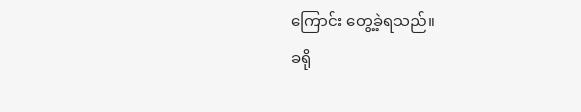ကြောင်း တွေ့ခဲ့ရသည်။
ခရို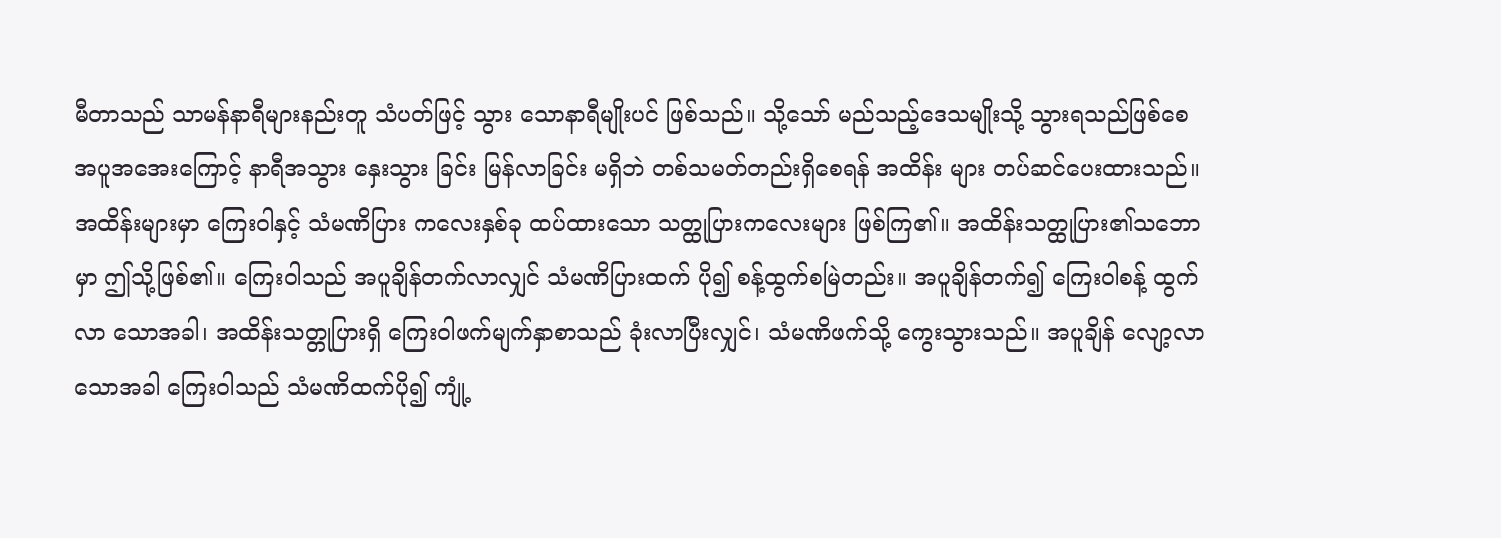မီတာသည် သာမန်နာရီများနည်းတူ သံပတ်ဖြင့် သွား သောနာရီမျိုးပင် ဖြစ်သည်။ သို့သော် မည်သည့်ဒေသမျိုးသို့ သွားရသည်ဖြစ်စေ အပူအအေးကြောင့် နာရီအသွား နှေးသွား ခြင်း မြန်လာခြင်း မရှိဘဲ တစ်သမတ်တည်းရှိစေရန် အထိန်း များ တပ်ဆင်ပေးထားသည်။ အထိန်းများမှာ ကြေးဝါနှင့် သံမဏိပြား ကလေးနှစ်ခု ထပ်ထားသော သတ္ထုပြားကလေးများ ဖြစ်ကြ၏။ အထိန်းသတ္ထုပြား၏သဘောမှာ ဤသို့ဖြစ်၏။ ကြေးဝါသည် အပူချိန်တက်လာလျှင် သံမဏိပြားထက် ပို၍ စန့်ထွက်စမြဲတည်း။ အပူချိန်တက်၍ ကြေးဝါစန့် ထွက်လာ သောအခါ၊ အထိန်းသတ္တုပြားရှိ ကြေးဝါဖက်မျက်နှာစာသည် ခုံးလာပြီးလျှင်၊ သံမဏိဖက်သို့ ကွေးသွားသည်။ အပူချိန် လျော့လာသောအခါ ကြေးဝါသည် သံမဏိထက်ပို၍ ကျုံ့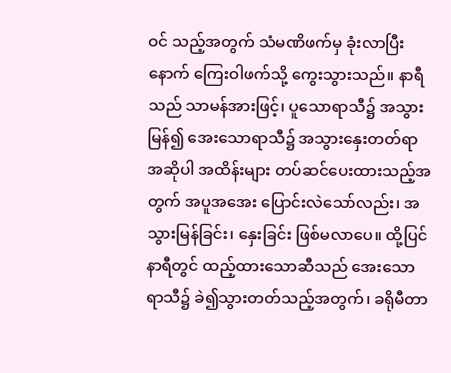ဝင် သည့်အတွက် သံမဏိဖက်မှ ခုံးလာပြီးနောက် ကြေးဝါဖက်သို့ ကွေးသွားသည်။ နာရီသည် သာမန်အားဖြင့်၊ ပူသောရာသီ၌ အသွားမြန်၍ အေးသောရာသီ၌ အသွားနှေးတတ်ရာ အဆိုပါ အထိန်းများ တပ်ဆင်ပေးထားသည့်အတွက် အပူအအေး ပြောင်းလဲသော်လည်း၊ အသွားမြန်ခြင်း၊ နှေးခြင်း ဖြစ်မလာပေ။ ထို့ပြင် နာရီတွင် ထည့်ထားသောဆီသည် အေးသောရာသီ၌ ခဲ၍သွားတတ်သည့်အတွက်၊ ခရိုမီတာ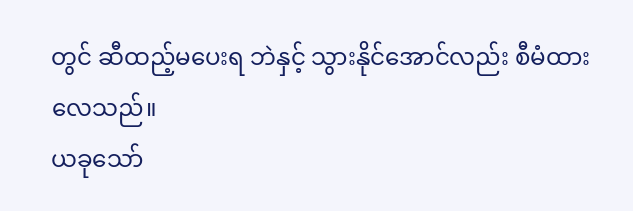တွင် ဆီထည့်မပေးရ ဘဲနှင့် သွားနိုင်အောင်လည်း စီမံထားလေသည်။
ယခုသော်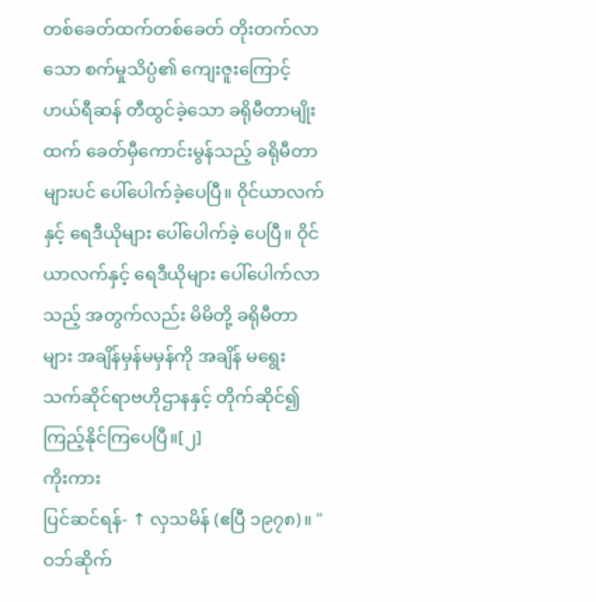တစ်ခေတ်ထက်တစ်ခေတ် တိုးတက်လာသော စက်မှုသိပ္ပံ၏ ကျေးဇူးကြောင့် ဟယ်ရီဆန် တီထွင်ခဲ့သော ခရိုမီတာမျိုးထက် ခေတ်မှီကောင်းမွန်သည့် ခရိုမီတာများပင် ပေါ်ပေါက်ခဲ့ပေပြီ။ ဝိုင်ယာလက်နှင့် ရေဒီယိုများ ပေါ်ပေါက်ခဲ့ ပေပြီ။ ဝိုင်ယာလက်နှင့် ရေဒီယိုများ ပေါ်ပေါက်လာသည့် အတွက်လည်း မိမိတို့ ခရိုမီတာများ အချိန်မှန်မမှန်ကို အချိန် မရွေး သက်ဆိုင်ရာဗဟိုဌာနနှင့် တိုက်ဆိုင်၍ ကြည့်နိုင်ကြပေပြီ။[၂]
ကိုးကား
ပြင်ဆင်ရန်- ↑ လှသမိန် (ဧပြီ ၁၉၇၈)။ "ဝဘ်ဆိုက်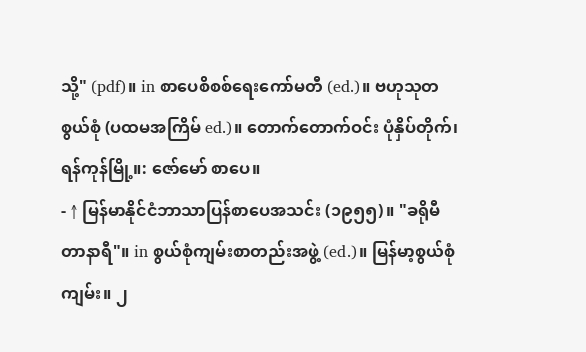သို့" (pdf)။ in စာပေစိစစ်ရေးကော်မတီ (ed.)။ ဗဟုသုတ စွယ်စုံ (ပထမအကြိမ် ed.)။ တောက်တောက်ဝင်း ပုံနှိပ်တိုက်၊ ရန်ကုန်မြို့။: ဇော်မော် စာပေ။
- ↑ မြန်မာနိုင်ငံဘာသာပြန်စာပေအသင်း (၁၉၅၅)။ "ခရိုမီတာနာရီ"။ in စွယ်စုံကျမ်းစာတည်းအဖွဲ့ (ed.)။ မြန်မာ့စွယ်စုံကျမ်း။ ၂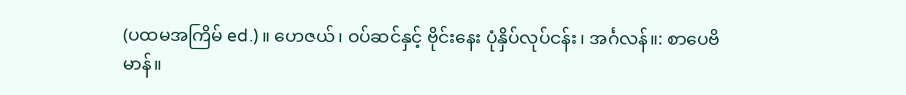(ပထမအကြိမ် ed.)။ ဟေဇယ်၊ ဝပ်ဆင်နှင့် ဗိုင်းနေး ပုံနှိပ်လုပ်ငန်း၊ အင်္ဂလန်။: စာပေဗိမာန်။